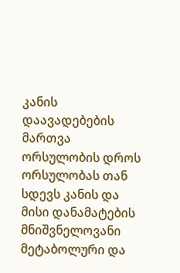კანის დაავადებების მართვა ორსულობის დროს
ორსულობას თან სდევს კანის და მისი დანამატების მნიშვნელოვანი მეტაბოლური და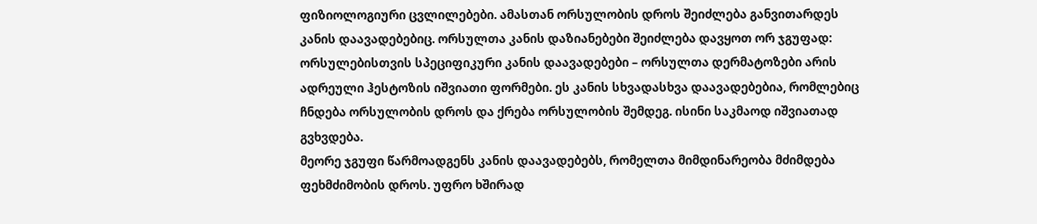ფიზიოლოგიური ცვლილებები. ამასთან ორსულობის დროს შეიძლება განვითარდეს კანის დაავადებებიც. ორსულთა კანის დაზიანებები შეიძლება დავყოთ ორ ჯგუფად:
ორსულებისთვის სპეციფიკური კანის დაავადებები – ორსულთა დერმატოზები არის ადრეული ჰესტოზის იშვიათი ფორმები. ეს კანის სხვადასხვა დაავადებებია, რომლებიც ჩნდება ორსულობის დროს და ქრება ორსულობის შემდეგ. ისინი საკმაოდ იშვიათად გვხვდება.
მეორე ჯგუფი წარმოადგენს კანის დაავადებებს, რომელთა მიმდინარეობა მძიმდება ფეხმძიმობის დროს. უფრო ხშირად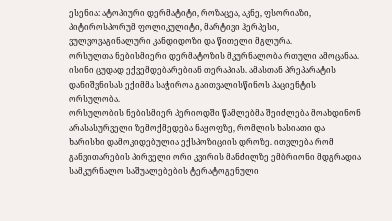ესენია: ატოპიური დერმატიტი, როზაცეა, აკნე, ფსორიაზი, პიტიროსპორუმ ფოლიკულიტი, მარტივი ჰერპესი, ვულვოვაგინალური კანდიდოზი და წითელი მგლურა.
ორსულთა ნებისმიერი დერმატოზის მკურნალობა რთული ამოცანაა. ისინი ცუდად ექვემდებარებიან თერაპიას. ამასთან პრეპარატის დანიშვნისას ექიმმა საჭიროა გაითვალისწინოს პაციენტის ორსულობა.
ორსულობის ნებისმიერ პერიოდში წამლებმა შეიძლება მოახდინონ არასასურველი ზემოქმედება ნაყოფზე, რომლის ხასიათი და ხარისხი დამოკიდებულია ექსპოზიციის დროზე. ითვლება რომ განვითარების პირველი ორი კვირის მანძილზე ემბრიონი მდგრადია სამკურნალო საშუალებების ტერატოგენული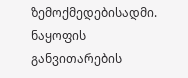ზემოქმედებისადმი. ნაყოფის განვითარების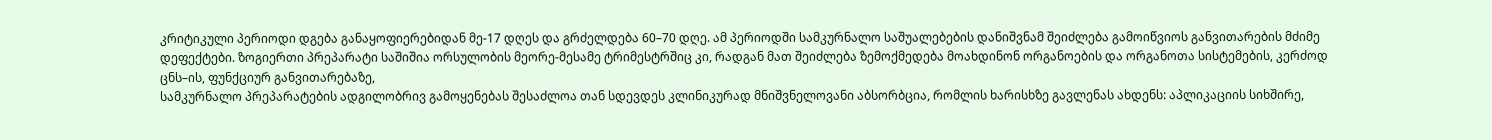კრიტიკული პერიოდი დგება განაყოფიერებიდან მე-17 დღეს და გრძელდება 60–70 დღე. ამ პერიოდში სამკურნალო საშუალებების დანიშვნამ შეიძლება გამოიწვიოს განვითარების მძიმე დეფექტები. ზოგიერთი პრეპარატი საშიშია ორსულობის მეორე-მესამე ტრიმესტრშიც კი, რადგან მათ შეიძლება ზემოქმედება მოახდინონ ორგანოების და ორგანოთა სისტემების, კერძოდ ცნს–ის, ფუნქციურ განვითარებაზე,
სამკურნალო პრეპარატების ადგილობრივ გამოყენებას შესაძლოა თან სდევდეს კლინიკურად მნიშვნელოვანი აბსორბცია, რომლის ხარისხზე გავლენას ახდენს: აპლიკაციის სიხშირე,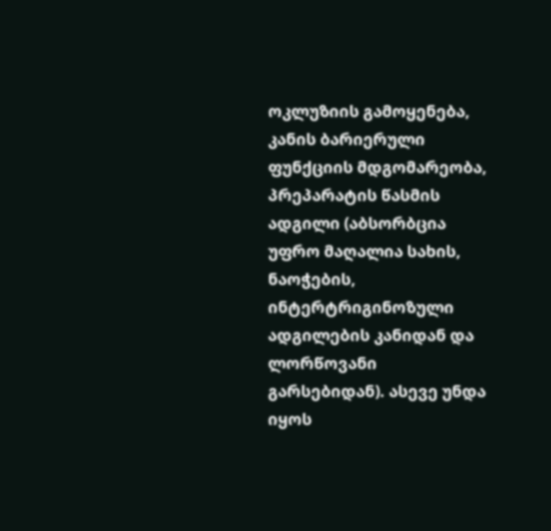ოკლუზიის გამოყენება, კანის ბარიერული ფუნქციის მდგომარეობა, პრეპარატის წასმის ადგილი (აბსორბცია უფრო მაღალია სახის, ნაოჭების, ინტერტრიგინოზული ადგილების კანიდან და ლორწოვანი გარსებიდან). ასევე უნდა იყოს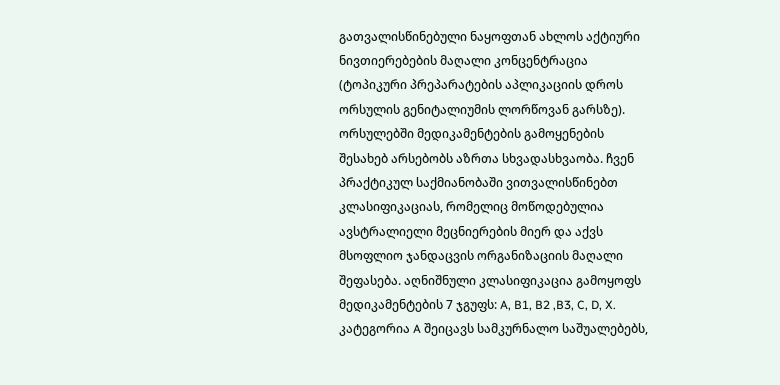გათვალისწინებული ნაყოფთან ახლოს აქტიური ნივთიერებების მაღალი კონცენტრაცია (ტოპიკური პრეპარატების აპლიკაციის დროს ორსულის გენიტალიუმის ლორწოვან გარსზე).
ორსულებში მედიკამენტების გამოყენების შესახებ არსებობს აზრთა სხვადასხვაობა. ჩვენ პრაქტიკულ საქმიანობაში ვითვალისწინებთ კლასიფიკაციას, რომელიც მოწოდებულია ავსტრალიელი მეცნიერების მიერ და აქვს მსოფლიო ჯანდაცვის ორგანიზაციის მაღალი შეფასება. აღნიშნული კლასიფიკაცია გამოყოფს მედიკამენტების 7 ჯგუფს: A, B1, B2 ,B3, C, D, X.
კატეგორია A შეიცავს სამკურნალო საშუალებებს,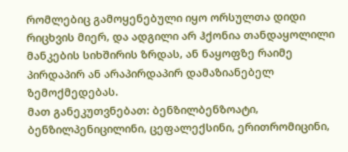რომლებიც გამოყენებული იყო ორსულთა დიდი რიცხვის მიერ, და ადგილი არ ჰქონია თანდაყოლილი მანკების სიხშირის ზრდას, ან ნაყოფზე რაიმე პირდაპირ ან არაპირდაპირ დამაზიანებელ ზემოქმედებას.
მათ განეკუთვნებათ: ბენზილბენზოატი, ბენზილპენიცილინი, ცეფალექსინი, ერითრომიცინი,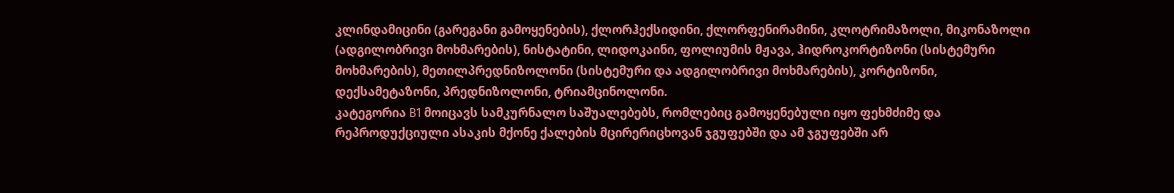კლინდამიცინი (გარეგანი გამოყენების), ქლორჰექსიდინი, ქლორფენირამინი, კლოტრიმაზოლი, მიკონაზოლი (ადგილობრივი მოხმარების), ნისტატინი, ლიდოკაინი, ფოლიუმის მჟავა, ჰიდროკორტიზონი (სისტემური მოხმარების), მეთილპრედნიზოლონი (სისტემური და ადგილობრივი მოხმარების), კორტიზონი, დექსამეტაზონი, პრედნიზოლონი, ტრიამცინოლონი.
კატეგორია B1 მოიცავს სამკურნალო საშუალებებს, რომლებიც გამოყენებული იყო ფეხმძიმე და რეპროდუქციული ასაკის მქონე ქალების მცირერიცხოვან ჯგუფებში და ამ ჯგუფებში არ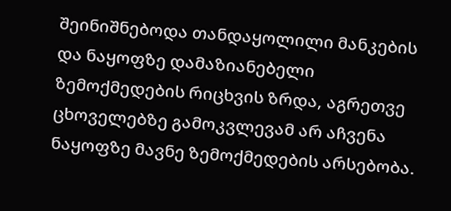შეინიშნებოდა თანდაყოლილი მანკების და ნაყოფზე დამაზიანებელი ზემოქმედების რიცხვის ზრდა, აგრეთვე ცხოველებზე გამოკვლევამ არ აჩვენა ნაყოფზე მავნე ზემოქმედების არსებობა.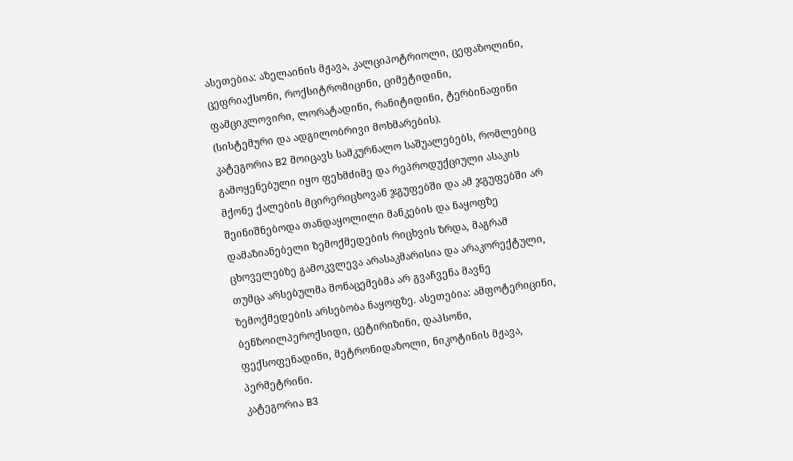ასეთებია: აზელაინის მჟავა, კალციპოტრიოლი, ცეფაზოლინი, ცეფრიაქსონი, როქსიტრომიცინი, ციმეტიდინი, ფამციკლოვირი, ლორატადინი, რანიტიდინი, ტერბინაფინი (სისტემური და ადგილობრივი მოხმარების).
კატეგორია B2 მოიცავს სამკურნალო საშუალებებს, რომლებიც გამოყენებული იყო ფეხმძიმე და რეპროდუქციული ასაკის მქონე ქალების მცირერიცხოვან ჯგუფებში და ამ ჯგუფებში არ შეინიშნებოდა თანდაყოლილი მანკების და ნაყოფზე დამაზიანებელი ზემოქმედების რიცხვის ზრდა, მაგრამ ცხოველებზე გამოკვლევა არასაკმარისია და არაკორექტული, თუმცა არსებულმა მონაცემებმა არ გვაჩვენა მავნე ზემოქმედების არსებობა ნაყოფზე. ასეთებია: ამფოტერიცინი, ბენზოილპეროქსიდი, ცეტირიზინი, დაპსონი, ფექსოფენადინი, მეტრონიდაზოლი, ნიკოტინის მჟავა, პერმეტრინი.
კატეგორია B3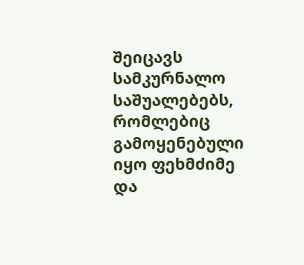შეიცავს სამკურნალო საშუალებებს, რომლებიც გამოყენებული იყო ფეხმძიმე და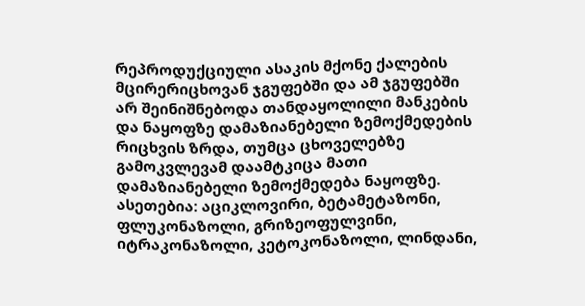რეპროდუქციული ასაკის მქონე ქალების მცირერიცხოვან ჯგუფებში და ამ ჯგუფებში არ შეინიშნებოდა თანდაყოლილი მანკების და ნაყოფზე დამაზიანებელი ზემოქმედების რიცხვის ზრდა, თუმცა ცხოველებზე გამოკვლევამ დაამტკიცა მათი დამაზიანებელი ზემოქმედება ნაყოფზე. ასეთებია: აციკლოვირი, ბეტამეტაზონი, ფლუკონაზოლი, გრიზეოფულვინი, იტრაკონაზოლი, კეტოკონაზოლი, ლინდანი,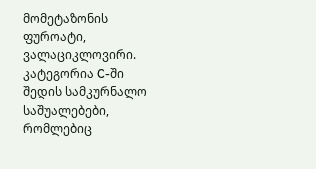მომეტაზონის ფუროატი, ვალაციკლოვირი.
კატეგორია C-ში შედის სამკურნალო საშუალებები, რომლებიც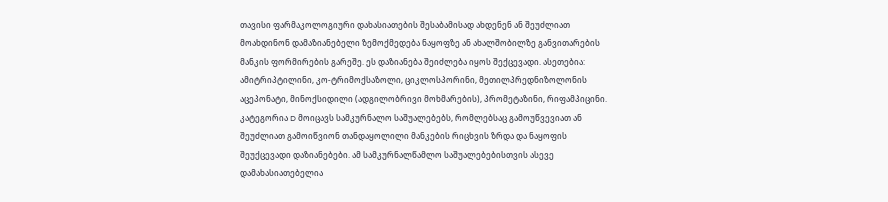თავისი ფარმაკოლოგიური დახასიათების შესაბამისად ახდენენ ან შეუძლიათ მოახდინონ დამაზიანებელი ზემოქმედება ნაყოფზე ან ახალშობილზე განვითარების მანკის ფორმირების გარეშე. ეს დაზიანება შეიძლება იყოს შექცევადი. ასეთებია: ამიტრიპტილინი, კო-ტრიმოქსაზოლი, ციკლოსპორინი, მეთილპრედნიზოლონის აცეპონატი, მინოქსიდილი (ადგილობრივი მოხმარების), პრომეტაზინი, რიფამპიცინი.
კატეგორია D მოიცავს სამკურნალო საშუალებებს, რომლებსაც გამოუწვევიათ ან შეუძლიათ გამოიწვიონ თანდაყოლილი მანკების რიცხვის ზრდა და ნაყოფის შეუქცევადი დაზიანებები. ამ სამკურნალწამლო საშუალებებისთვის ასევე დამახასიათებელია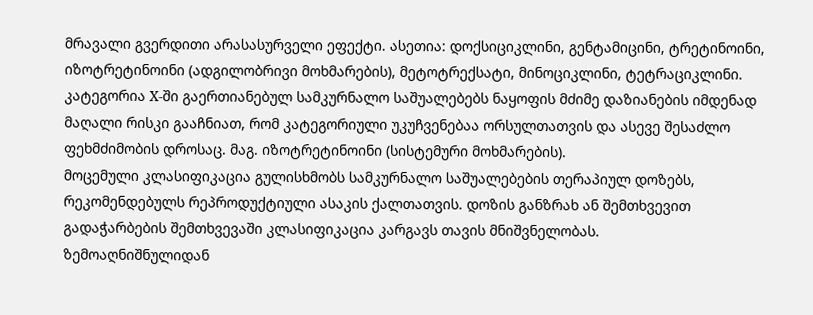მრავალი გვერდითი არასასურველი ეფექტი. ასეთია: დოქსიციკლინი, გენტამიცინი, ტრეტინოინი, იზოტრეტინოინი (ადგილობრივი მოხმარების), მეტოტრექსატი, მინოციკლინი, ტეტრაციკლინი.
კატეგორია X-ში გაერთიანებულ სამკურნალო საშუალებებს ნაყოფის მძიმე დაზიანების იმდენად მაღალი რისკი გააჩნიათ, რომ კატეგორიული უკუჩვენებაა ორსულთათვის და ასევე შესაძლო ფეხმძიმობის დროსაც. მაგ. იზოტრეტინოინი (სისტემური მოხმარების).
მოცემული კლასიფიკაცია გულისხმობს სამკურნალო საშუალებების თერაპიულ დოზებს, რეკომენდებულს რეპროდუქტიული ასაკის ქალთათვის. დოზის განზრახ ან შემთხვევით გადაჭარბების შემთხვევაში კლასიფიკაცია კარგავს თავის მნიშვნელობას.
ზემოაღნიშნულიდან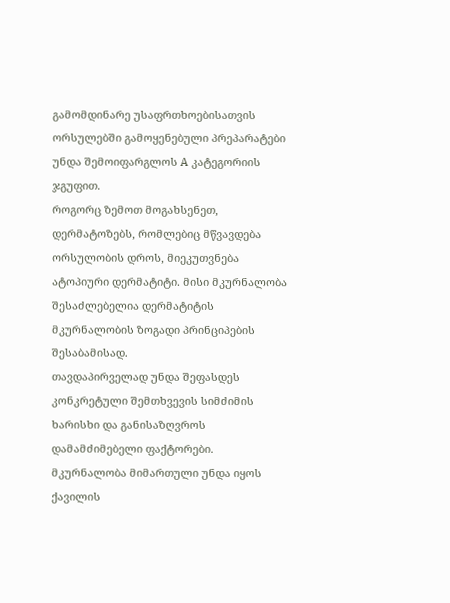გამომდინარე უსაფრთხოებისათვის ორსულებში გამოყენებული პრეპარატები უნდა შემოიფარგლოს A კატეგორიის ჯგუფით.
როგორც ზემოთ მოგახსენეთ, დერმატოზებს, რომლებიც მწვავდება ორსულობის დროს, მიეკუთვნება ატოპიური დერმატიტი. მისი მკურნალობა შესაძლებელია დერმატიტის მკურნალობის ზოგადი პრინციპების შესაბამისად.
თავდაპირველად უნდა შეფასდეს კონკრეტული შემთხვევის სიმძიმის ხარისხი და განისაზღვროს დამამძიმებელი ფაქტორები.
მკურნალობა მიმართული უნდა იყოს ქავილის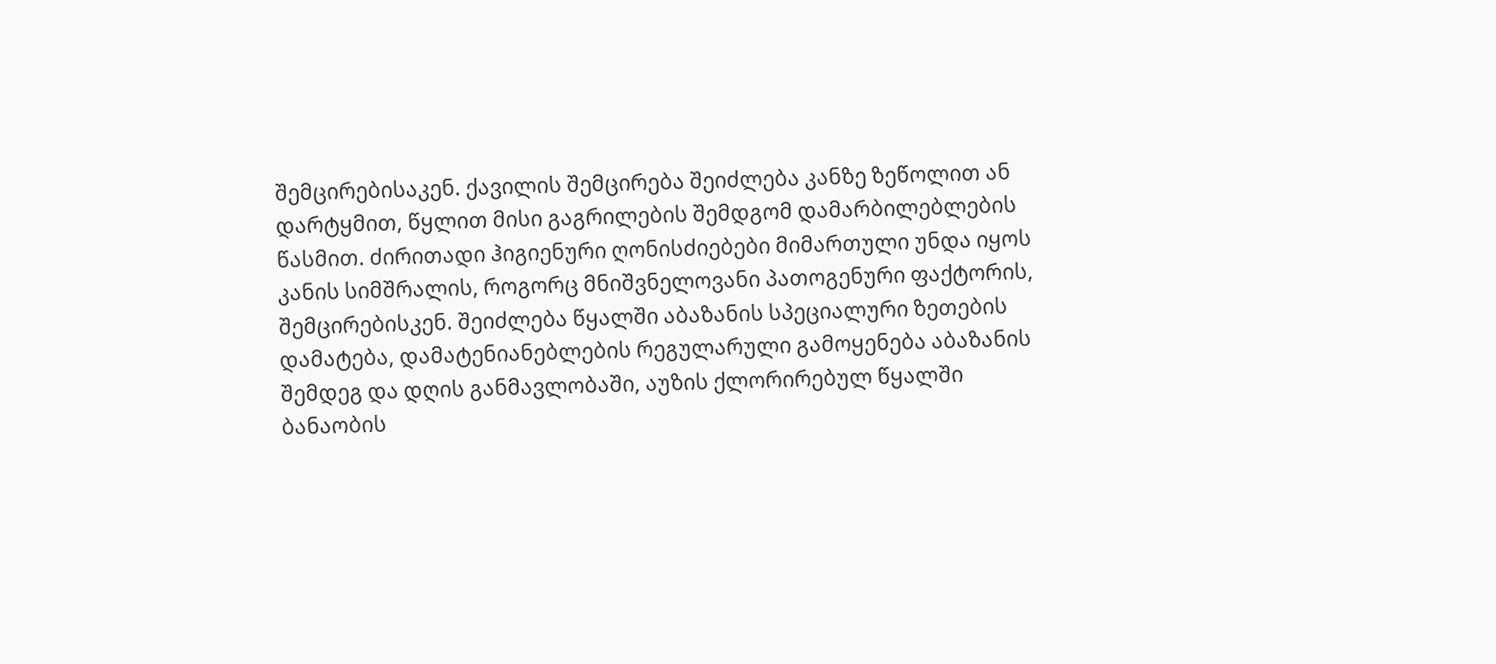შემცირებისაკენ. ქავილის შემცირება შეიძლება კანზე ზეწოლით ან დარტყმით, წყლით მისი გაგრილების შემდგომ დამარბილებლების წასმით. ძირითადი ჰიგიენური ღონისძიებები მიმართული უნდა იყოს კანის სიმშრალის, როგორც მნიშვნელოვანი პათოგენური ფაქტორის, შემცირებისკენ. შეიძლება წყალში აბაზანის სპეციალური ზეთების დამატება, დამატენიანებლების რეგულარული გამოყენება აბაზანის შემდეგ და დღის განმავლობაში, აუზის ქლორირებულ წყალში ბანაობის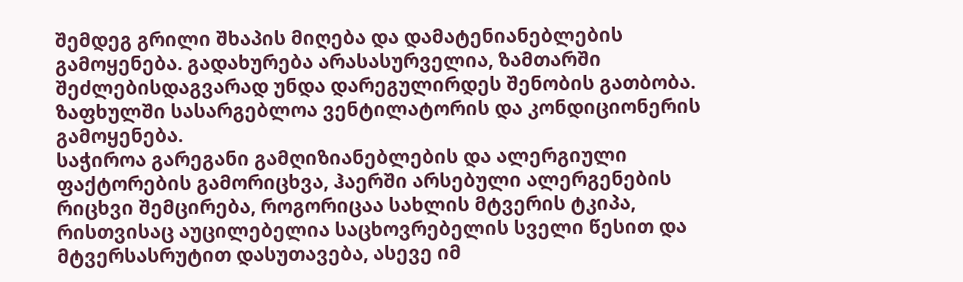შემდეგ გრილი შხაპის მიღება და დამატენიანებლების გამოყენება. გადახურება არასასურველია, ზამთარში შეძლებისდაგვარად უნდა დარეგულირდეს შენობის გათბობა. ზაფხულში სასარგებლოა ვენტილატორის და კონდიციონერის გამოყენება.
საჭიროა გარეგანი გამღიზიანებლების და ალერგიული ფაქტორების გამორიცხვა, ჰაერში არსებული ალერგენების რიცხვი შემცირება, როგორიცაა სახლის მტვერის ტკიპა, რისთვისაც აუცილებელია საცხოვრებელის სველი წესით და მტვერსასრუტით დასუთავება, ასევე იმ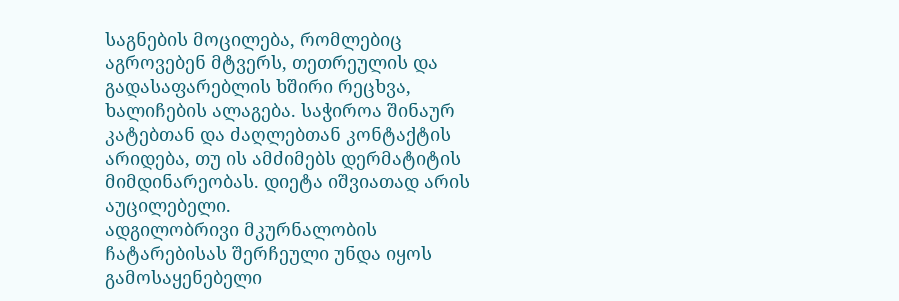საგნების მოცილება, რომლებიც აგროვებენ მტვერს, თეთრეულის და გადასაფარებლის ხშირი რეცხვა, ხალიჩების ალაგება. საჭიროა შინაურ კატებთან და ძაღლებთან კონტაქტის არიდება, თუ ის ამძიმებს დერმატიტის მიმდინარეობას. დიეტა იშვიათად არის აუცილებელი.
ადგილობრივი მკურნალობის ჩატარებისას შერჩეული უნდა იყოს გამოსაყენებელი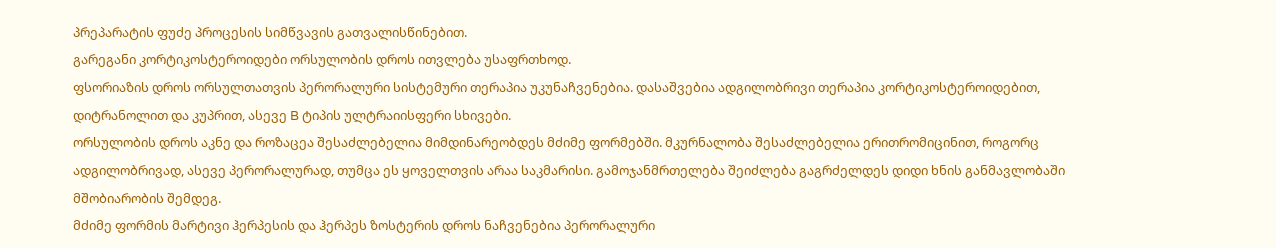პრეპარატის ფუძე პროცესის სიმწვავის გათვალისწინებით.
გარეგანი კორტიკოსტეროიდები ორსულობის დროს ითვლება უსაფრთხოდ.
ფსორიაზის დროს ორსულთათვის პერორალური სისტემური თერაპია უკუნაჩვენებია. დასაშვებია ადგილობრივი თერაპია კორტიკოსტეროიდებით, დიტრანოლით და კუპრით, ასევე B ტიპის ულტრაიისფერი სხივები.
ორსულობის დროს აკნე და როზაცეა შესაძლებელია მიმდინარეობდეს მძიმე ფორმებში. მკურნალობა შესაძლებელია ერითრომიცინით, როგორც ადგილობრივად, ასევე პერორალურად, თუმცა ეს ყოველთვის არაა საკმარისი. გამოჯანმრთელება შეიძლება გაგრძელდეს დიდი ხნის განმავლობაში მშობიარობის შემდეგ.
მძიმე ფორმის მარტივი ჰერპესის და ჰერპეს ზოსტერის დროს ნაჩვენებია პერორალური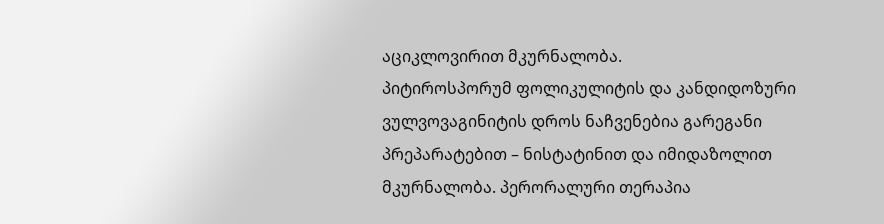აციკლოვირით მკურნალობა.
პიტიროსპორუმ ფოლიკულიტის და კანდიდოზური ვულვოვაგინიტის დროს ნაჩვენებია გარეგანი პრეპარატებით – ნისტატინით და იმიდაზოლით მკურნალობა. პერორალური თერაპია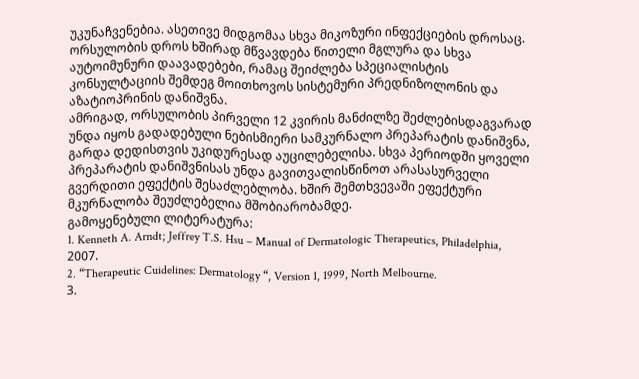უკუნაჩვენებია. ასეთივე მიდგომაა სხვა მიკოზური ინფექციების დროსაც.
ორსულობის დროს ხშირად მწვავდება წითელი მგლურა და სხვა აუტოიმუნური დაავადებები, რამაც შეიძლება სპეციალისტის კონსულტაციის შემდეგ მოითხოვოს სისტემური პრედნიზოლონის და აზატიოპრინის დანიშვნა.
ამრიგად, ორსულობის პირველი 12 კვირის მანძილზე შეძლებისდაგვარად უნდა იყოს გადადებული ნებისმიერი სამკურნალო პრეპარატის დანიშვნა, გარდა დედისთვის უკიდურესად აუცილებელისა. სხვა პერიოდში ყოველი პრეპარატის დანიშვნისას უნდა გავითვალისწინოთ არასასურველი გვერდითი ეფექტის შესაძლებლობა. ხშირ შემთხვევაში ეფექტური მკურნალობა შეუძლებელია მშობიარობამდე.
გამოყენებული ლიტერატურა:
1. Kenneth A. Arndt; Jeffrey T.S. Hsu – Manual of Dermatologic Therapeutics, Philadelphia, 2007.
2. “Therapeutic Cuidelines: Dermatology “, Version 1, 1999, North Melbourne.
3.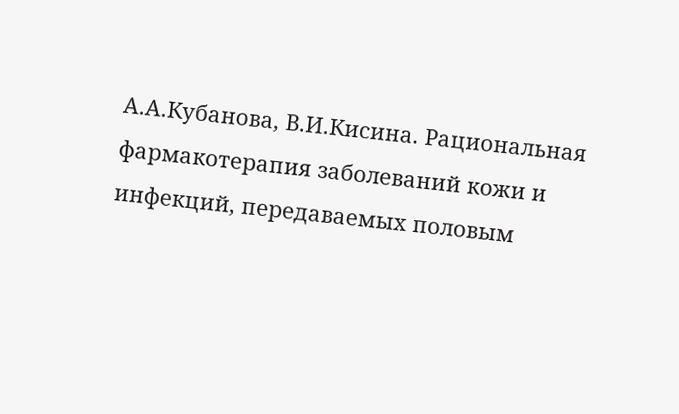А.А.Кубанова, В.И.Кисина. Рациональная фармакотерапия заболеваний кожи и инфекций, передаваемых половым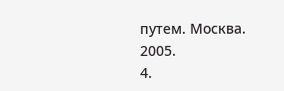путем. Москва. 2005.
4.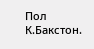Пол К.Бакстон.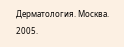Дерматология. Москва. 2005.